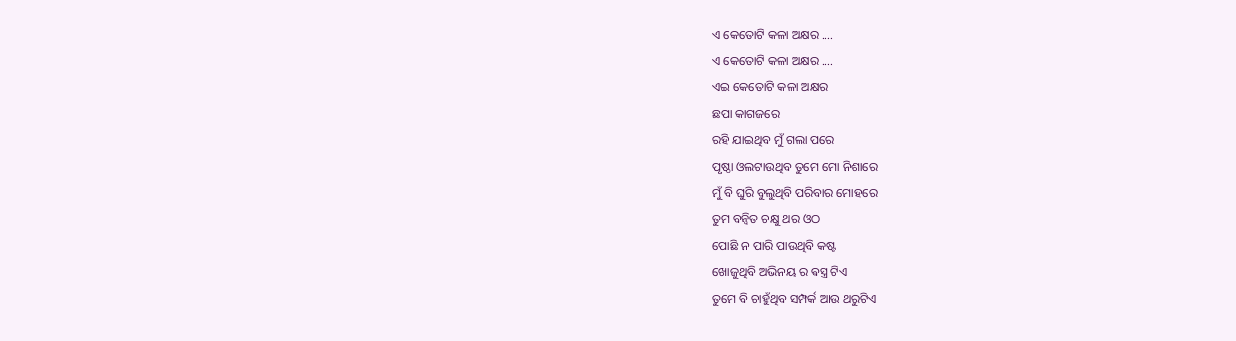ଏ କେତୋଟି କଳା ଅକ୍ଷର ....
ଏ କେତୋଟି କଳା ଅକ୍ଷର ....
ଏଇ କେତୋଟି କଳା ଅକ୍ଷର
ଛପା କାଗଜରେ
ରହି ଯାଇଥିବ ମୁଁ ଗଲା ପରେ
ପୃଷ୍ଠା ଓଲଟାଉଥିବ ତୁମେ ମୋ ନିଶାରେ
ମୁଁ ବି ଘୁରି ବୁଲୁଥିବି ପରିବାର ମୋହରେ
ତୁମ ବନ୍ବିତ ଚକ୍ଷୁ ଥର ଓଠ
ପୋଛି ନ ପାରି ପାଉଥିବି କଷ୍ଟ
ଖୋଜୁଥିବି ଅଭିନୟ ର ଵସ୍ତ୍ର ଟିଏ
ତୁମେ ବି ଚାହୁଁଥିବ ସମ୍ପର୍କ ଆଉ ଥରୁଟିଏ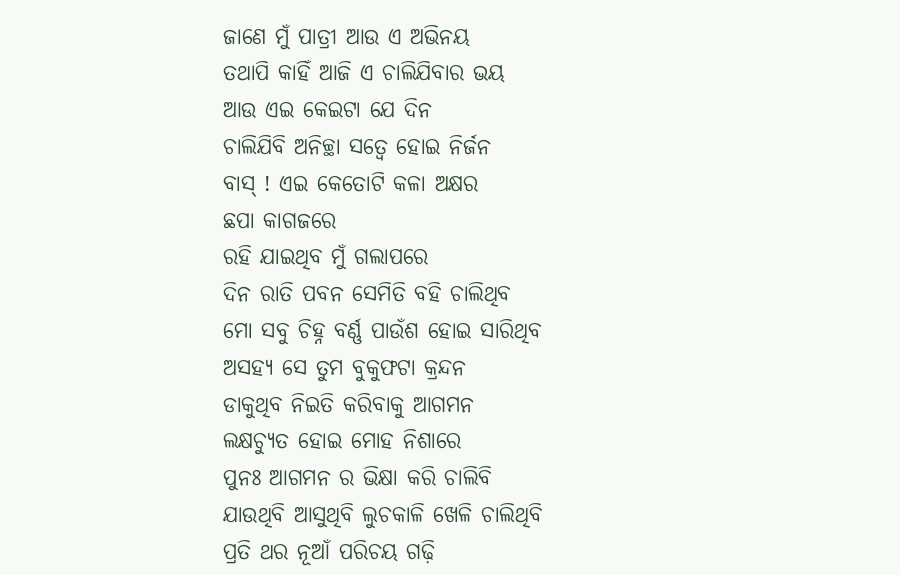ଜାଣେ ମୁଁ ପାତ୍ରୀ ଆଉ ଏ ଅଭିନୟ
ତଥାପି କାହିଁ ଆଜି ଏ ଚାଲିଯିବାର ଭୟ
ଆଉ ଏଇ କେଇଟା ଯେ ଦିନ
ଚାଲିଯିବି ଅନିଚ୍ଛା ସତ୍ୱେ ହୋଇ ନିର୍ଜନ
ବାସ୍ ! ଏଇ କେତୋଟି କଳା ଅକ୍ଷର
ଛପା କାଗଜରେ
ରହି ଯାଇଥିବ ମୁଁ ଗଲାପରେ
ଦିନ ରାତି ପବନ ସେମିତି ବହି ଚାଲିଥିବ
ମୋ ସବୁ ଚିହ୍ନ ବର୍ଣ୍ଣ ପାଉଁଶ ହୋଇ ସାରିଥିବ
ଅସହ୍ୟ ସେ ତୁମ ବୁକୁଫଟା କ୍ରନ୍ଦନ
ଡାକୁଥିବ ନିଇତି କରିବାକୁ ଆଗମନ
ଲକ୍ଷଚ୍ୟୁତ ହୋଇ ମୋହ ନିଶାରେ
ପୁନଃ ଆଗମନ ର ଭିକ୍ଷା କରି ଚାଲିବି
ଯାଉଥିବି ଆସୁଥିବି ଲୁଚକାଳି ଖେଳି ଚାଲିଥିବି
ପ୍ରତି ଥର ନୂଆଁ ପରିଚୟ ଗଢ଼ି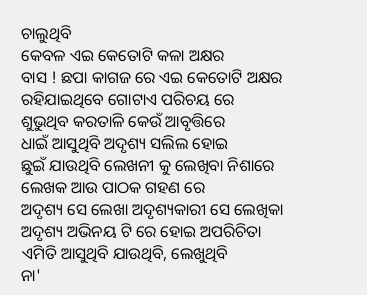ଚାଲୁଥିବି
କେବଳ ଏଇ କେତୋଟି କଳା ଅକ୍ଷର
ବାସ ! ଛପା କାଗଜ ରେ ଏଇ କେତୋଟି ଅକ୍ଷର
ରହିଯାଇଥିବେ ଗୋଟାଏ ପରିଚୟ ରେ
ଶୁଭୁଥିବ କରତାଳି କେଉଁ ଆବୃତ୍ତିରେ
ଧାଇଁ ଆସୁଥିବି ଅଦୃଶ୍ୟ ସଲିଲ ହୋଇ
ଛୁଇଁ ଯାଉଥିବି ଲେଖନୀ କୁ ଲେଖିବା ନିଶାରେ
ଲେଖକ ଆଉ ପାଠକ ଗହଣ ରେ
ଅଦୃଶ୍ୟ ସେ ଲେଖା ଅଦୃଶ୍ୟକାରୀ ସେ ଲେଖିକା
ଅଦୃଶ୍ୟ ଅଭିନୟ ଟି ରେ ହୋଇ ଅପରିଚିତା
ଏମିତି ଆସୁଥିବି ଯାଉଥିବି, ଲେଖୁଥିବି
ନା'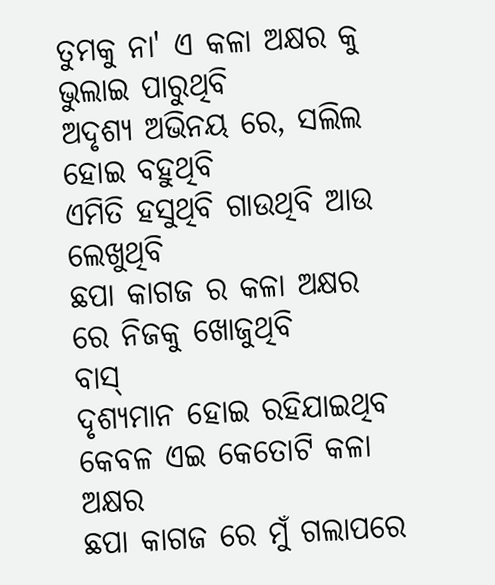ତୁମକୁ ନା' ଏ କଳା ଅକ୍ଷର କୁ ଭୁଲାଇ ପାରୁଥିବି
ଅଦୃଶ୍ୟ ଅଭିନୟ ରେ, ସଲିଲ ହୋଇ ବହୁଥିବି
ଏମିତି ହସୁଥିବି ଗାଉଥିବି ଆଉ ଲେଖୁଥିବି
ଛପା କାଗଜ ର କଳା ଅକ୍ଷର ରେ ନିଜକୁ ଖୋଜୁଥିବି
ବାସ୍
ଦୃଶ୍ୟମାନ ହୋଇ ରହିଯାଇଥିବ
କେବଳ ଏଇ କେତୋଟି କଳା ଅକ୍ଷର
ଛପା କାଗଜ ରେ ମୁଁ ଗଲାପରେ